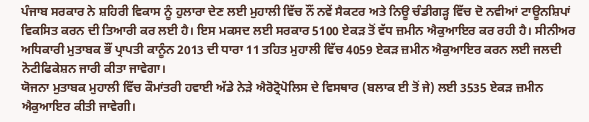ਪੰਜਾਬ ਸਰਕਾਰ ਨੇ ਸ਼ਹਿਰੀ ਵਿਕਾਸ ਨੂੰ ਹੁਲਾਰਾ ਦੇਣ ਲਈ ਮੁਹਾਲੀ ਵਿੱਚ ਨੌਂ ਨਵੇਂ ਸੈਕਟਰ ਅਤੇ ਨਿਊ ਚੰਡੀਗੜ੍ਹ ਵਿੱਚ ਦੋ ਨਵੀਆਂ ਟਾਊਨਸ਼ਿਪਾਂ ਵਿਕਸਿਤ ਕਰਨ ਦੀ ਤਿਆਰੀ ਕਰ ਲਈ ਹੈ। ਇਸ ਮਕਸਦ ਲਈ ਸਰਕਾਰ 5100 ਏਕੜ ਤੋਂ ਵੱਧ ਜ਼ਮੀਨ ਐਕੁਆਇਰ ਕਰ ਰਹੀ ਹੈ। ਸੀਨੀਅਰ ਅਧਿਕਾਰੀ ਮੁਤਾਬਕ ਭੌਂ ਪ੍ਰਾਪਤੀ ਕਾਨੂੰਨ 2013 ਦੀ ਧਾਰਾ 11 ਤਹਿਤ ਮੁਹਾਲੀ ਵਿੱਚ 4059 ਏਕੜ ਜ਼ਮੀਨ ਐਕੁਆਇਰ ਕਰਨ ਲਈ ਜਲਦੀ ਨੋਟੀਫਿਕੇਸ਼ਨ ਜਾਰੀ ਕੀਤਾ ਜਾਵੇਗਾ।
ਯੋਜਨਾ ਮੁਤਾਬਕ ਮੁਹਾਲੀ ਵਿੱਚ ਕੌਮਾਂਤਰੀ ਹਵਾਈ ਅੱਡੇ ਨੇੜੇ ਐਰੋਟ੍ਰੋਪੋਲਿਸ ਦੇ ਵਿਸਥਾਰ (ਬਲਾਕ ਈ ਤੋਂ ਜੇ) ਲਈ 3535 ਏਕੜ ਜ਼ਮੀਨ ਐਕੁਆਇਰ ਕੀਤੀ ਜਾਵੇਗੀ।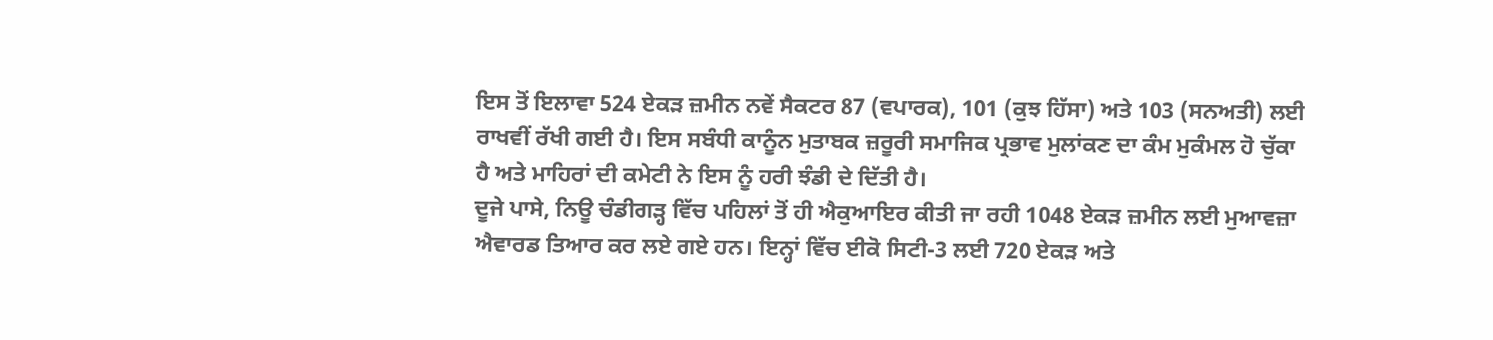ਇਸ ਤੋਂ ਇਲਾਵਾ 524 ਏਕੜ ਜ਼ਮੀਨ ਨਵੇਂ ਸੈਕਟਰ 87 (ਵਪਾਰਕ), 101 (ਕੁਝ ਹਿੱਸਾ) ਅਤੇ 103 (ਸਨਅਤੀ) ਲਈ ਰਾਖਵੀਂ ਰੱਖੀ ਗਈ ਹੈ। ਇਸ ਸਬੰਧੀ ਕਾਨੂੰਨ ਮੁਤਾਬਕ ਜ਼ਰੂਰੀ ਸਮਾਜਿਕ ਪ੍ਰਭਾਵ ਮੁਲਾਂਕਣ ਦਾ ਕੰਮ ਮੁਕੰਮਲ ਹੋ ਚੁੱਕਾ ਹੈ ਅਤੇ ਮਾਹਿਰਾਂ ਦੀ ਕਮੇਟੀ ਨੇ ਇਸ ਨੂੰ ਹਰੀ ਝੰਡੀ ਦੇ ਦਿੱਤੀ ਹੈ।
ਦੂਜੇ ਪਾਸੇ, ਨਿਊ ਚੰਡੀਗੜ੍ਹ ਵਿੱਚ ਪਹਿਲਾਂ ਤੋਂ ਹੀ ਐਕੁਆਇਰ ਕੀਤੀ ਜਾ ਰਹੀ 1048 ਏਕੜ ਜ਼ਮੀਨ ਲਈ ਮੁਆਵਜ਼ਾ ਐਵਾਰਡ ਤਿਆਰ ਕਰ ਲਏ ਗਏ ਹਨ। ਇਨ੍ਹਾਂ ਵਿੱਚ ਈਕੋ ਸਿਟੀ-3 ਲਈ 720 ਏਕੜ ਅਤੇ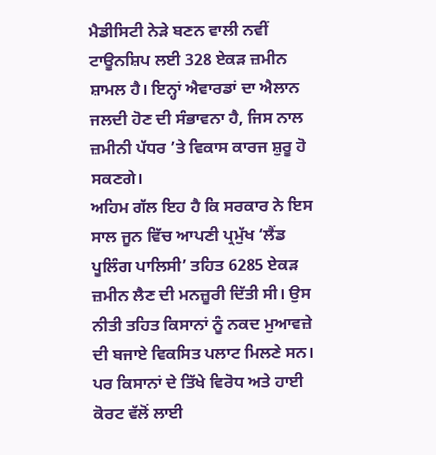ਮੈਡੀਸਿਟੀ ਨੇੜੇ ਬਣਨ ਵਾਲੀ ਨਵੀਂ ਟਾਊਨਸ਼ਿਪ ਲਈ 328 ਏਕੜ ਜ਼ਮੀਨ ਸ਼ਾਮਲ ਹੈ। ਇਨ੍ਹਾਂ ਐਵਾਰਡਾਂ ਦਾ ਐਲਾਨ ਜਲਦੀ ਹੋਣ ਦੀ ਸੰਭਾਵਨਾ ਹੈ, ਜਿਸ ਨਾਲ ਜ਼ਮੀਨੀ ਪੱਧਰ ’ਤੇ ਵਿਕਾਸ ਕਾਰਜ ਸ਼ੁਰੂ ਹੋ ਸਕਣਗੇ।
ਅਹਿਮ ਗੱਲ ਇਹ ਹੈ ਕਿ ਸਰਕਾਰ ਨੇ ਇਸ ਸਾਲ ਜੂਨ ਵਿੱਚ ਆਪਣੀ ਪ੍ਰਮੁੱਖ ‘ਲੈਂਡ ਪੂਲਿੰਗ ਪਾਲਿਸੀ’ ਤਹਿਤ 6285 ਏਕੜ ਜ਼ਮੀਨ ਲੈਣ ਦੀ ਮਨਜ਼ੂਰੀ ਦਿੱਤੀ ਸੀ। ਉਸ ਨੀਤੀ ਤਹਿਤ ਕਿਸਾਨਾਂ ਨੂੰ ਨਕਦ ਮੁਆਵਜ਼ੇ ਦੀ ਬਜਾਏ ਵਿਕਸਿਤ ਪਲਾਟ ਮਿਲਣੇ ਸਨ। ਪਰ ਕਿਸਾਨਾਂ ਦੇ ਤਿੱਖੇ ਵਿਰੋਧ ਅਤੇ ਹਾਈ ਕੋਰਟ ਵੱਲੋਂ ਲਾਈ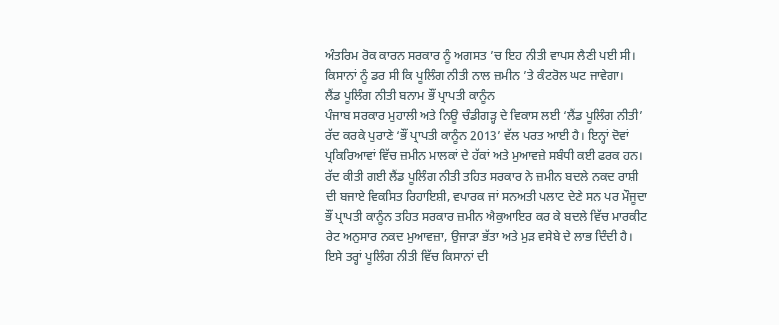ਅੰਤਰਿਮ ਰੋਕ ਕਾਰਨ ਸਰਕਾਰ ਨੂੰ ਅਗਸਤ ’ਚ ਇਹ ਨੀਤੀ ਵਾਪਸ ਲੈਣੀ ਪਈ ਸੀ। ਕਿਸਾਨਾਂ ਨੂੰ ਡਰ ਸੀ ਕਿ ਪੂਲਿੰਗ ਨੀਤੀ ਨਾਲ ਜ਼ਮੀਨ ’ਤੇ ਕੰਟਰੋਲ ਘਟ ਜਾਵੇਗਾ।
ਲੈਂਡ ਪੂਲਿੰਗ ਨੀਤੀ ਬਨਾਮ ਭੌਂ ਪ੍ਰਾਪਤੀ ਕਾਨੂੰਨ
ਪੰਜਾਬ ਸਰਕਾਰ ਮੁਹਾਲੀ ਅਤੇ ਨਿਊ ਚੰਡੀਗੜ੍ਹ ਦੇ ਵਿਕਾਸ ਲਈ ‘ਲੈਂਡ ਪੂਲਿੰਗ ਨੀਤੀ’ ਰੱਦ ਕਰਕੇ ਪੁਰਾਣੇ ‘ਭੌਂ ਪ੍ਰਾਪਤੀ ਕਾਨੂੰਨ 2013’ ਵੱਲ ਪਰਤ ਆਈ ਹੈ। ਇਨ੍ਹਾਂ ਦੋਵਾਂ ਪ੍ਰਕਿਰਿਆਵਾਂ ਵਿੱਚ ਜ਼ਮੀਨ ਮਾਲਕਾਂ ਦੇ ਹੱਕਾਂ ਅਤੇ ਮੁਆਵਜ਼ੇ ਸਬੰਧੀ ਕਈ ਫਰਕ ਹਨ। ਰੱਦ ਕੀਤੀ ਗਈ ਲੈਂਡ ਪੂਲਿੰਗ ਨੀਤੀ ਤਹਿਤ ਸਰਕਾਰ ਨੇ ਜ਼ਮੀਨ ਬਦਲੇ ਨਕਦ ਰਾਸ਼ੀ ਦੀ ਬਜਾਏ ਵਿਕਸਿਤ ਰਿਹਾਇਸ਼ੀ, ਵਪਾਰਕ ਜਾਂ ਸਨਅਤੀ ਪਲਾਟ ਦੇਣੇ ਸਨ ਪਰ ਮੌਜੂਦਾ ਭੌਂ ਪ੍ਰਾਪਤੀ ਕਾਨੂੰਨ ਤਹਿਤ ਸਰਕਾਰ ਜ਼ਮੀਨ ਐਕੁਆਇਰ ਕਰ ਕੇ ਬਦਲੇ ਵਿੱਚ ਮਾਰਕੀਟ ਰੇਟ ਅਨੁਸਾਰ ਨਕਦ ਮੁਆਵਜ਼ਾ, ਉਜਾੜਾ ਭੱਤਾ ਅਤੇ ਮੁੜ ਵਸੇਬੇ ਦੇ ਲਾਭ ਦਿੰਦੀ ਹੈ। ਇਸੇ ਤਰ੍ਹਾਂ ਪੂਲਿੰਗ ਨੀਤੀ ਵਿੱਚ ਕਿਸਾਨਾਂ ਦੀ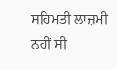ਸਹਿਮਤੀ ਲਾਜ਼ਮੀ ਨਹੀਂ ਸੀ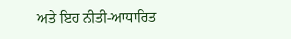ਅਤੇ ਇਹ ਨੀਤੀ-ਆਧਾਰਿਤ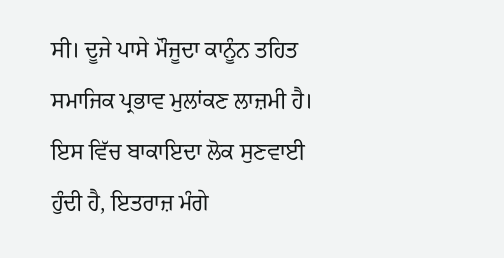ਸੀ। ਦੂਜੇ ਪਾਸੇ ਮੌਜੂਦਾ ਕਾਨੂੰਨ ਤਹਿਤ ਸਮਾਜਿਕ ਪ੍ਰਭਾਵ ਮੁਲਾਂਕਣ ਲਾਜ਼ਮੀ ਹੈ। ਇਸ ਵਿੱਚ ਬਾਕਾਇਦਾ ਲੋਕ ਸੁਣਵਾਈ ਹੁੰਦੀ ਹੈ, ਇਤਰਾਜ਼ ਮੰਗੇ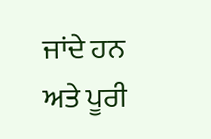ਜਾਂਦੇ ਹਨ ਅਤੇ ਪੂਰੀ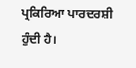ਪ੍ਰਕਿਰਿਆ ਪਾਰਦਰਸ਼ੀ ਹੁੰਦੀ ਹੈ।